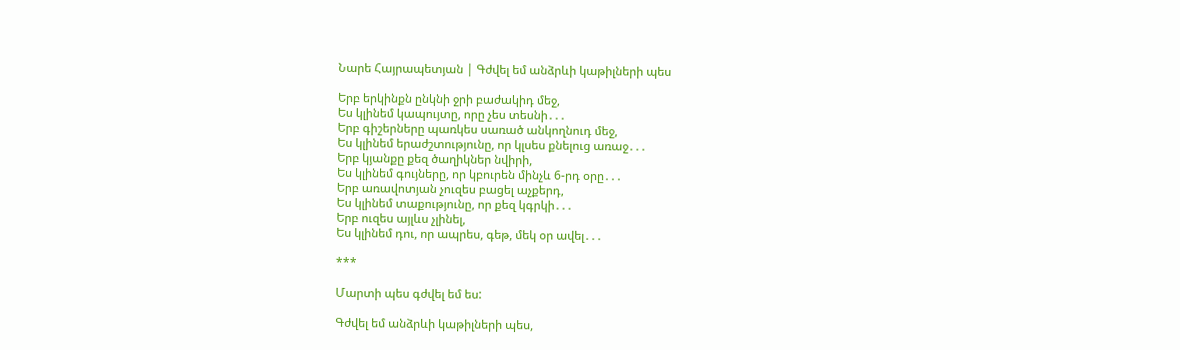Նարե Հայրապետյան | Գժվել եմ անձրևի կաթիլների պես

Երբ երկինքն ընկնի ջրի բաժակիդ մեջ,
Ես կլինեմ կապույտը, որը չես տեսնի․․․
Երբ գիշերները պառկես սառած անկողնուդ մեջ,
Ես կլինեմ երաժշտությունը, որ կլսես քնելուց առաջ․․․
Երբ կյանքը քեզ ծաղիկներ նվիրի,
Ես կլինեմ գույները, որ կբուրեն մինչև 6-րդ օրը․․․
Երբ առավոտյան չուզես բացել աչքերդ,
Ես կլինեմ տաքությունը, որ քեզ կգրկի․․․
Երբ ուզես այլևս չլինել,
Ես կլինեմ դու, որ ապրես, գեթ, մեկ օր ավել․․․

***

Մարտի պես գժվել եմ ես:

Գժվել եմ անձրևի կաթիլների պես,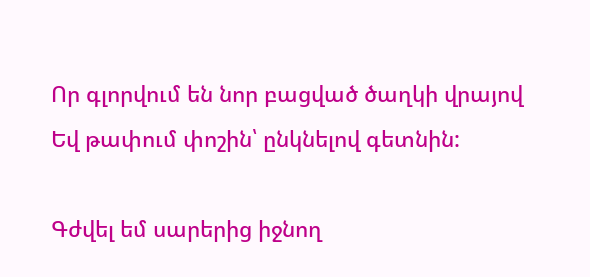Որ գլորվում են նոր բացված ծաղկի վրայով
Եվ թափում փոշին՝ ընկնելով գետնին:

Գժվել եմ սարերից իջնող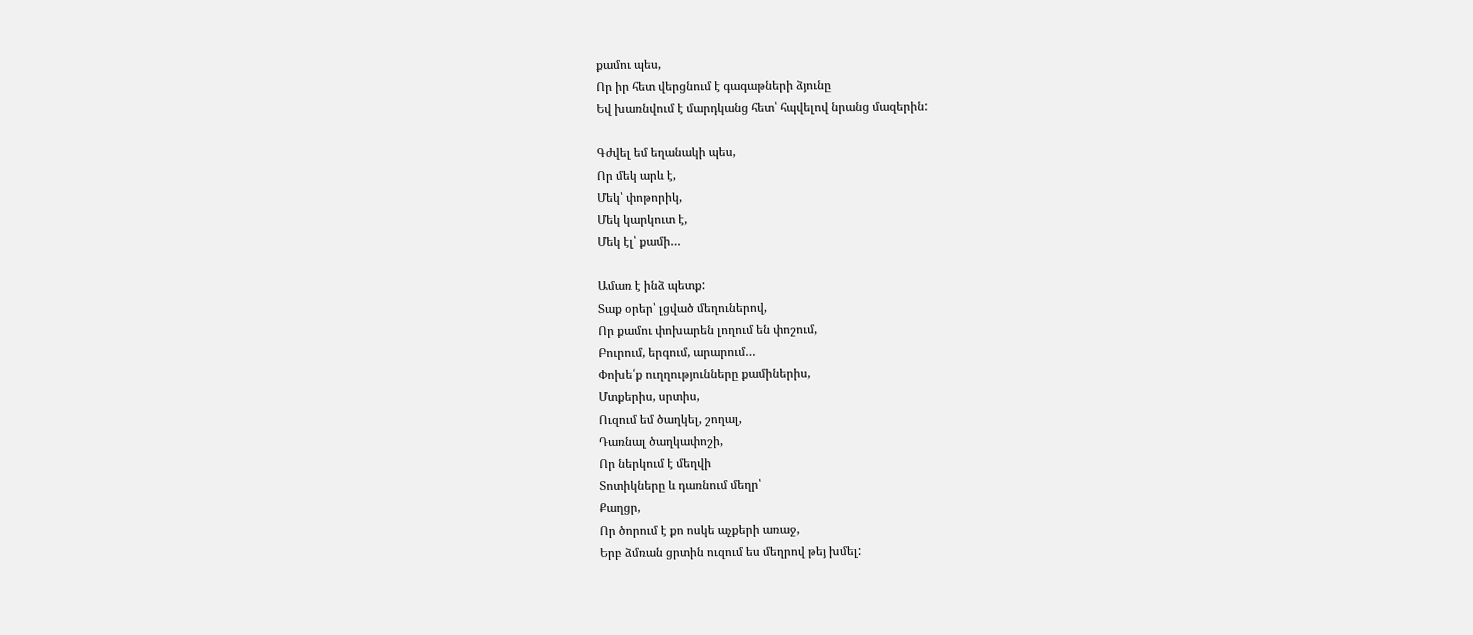քամու պես,
Որ իր հետ վերցնում է գագաթների ձյունը
Եվ խառնվում է մարդկանց հետ՝ հպվելով նրանց մազերին:

Գժվել եմ եղանակի պես,
Որ մեկ արև է,
Մեկ՝ փոթորիկ,
Մեկ կարկուտ է,
Մեկ էլ՝ քամի…

Ամառ է ինձ պետք:
Տաք օրեր՝ լցված մեղուներով,
Որ քամու փոխարեն լողում են փոշում,
Բուրում, երգում, արարում…
Փոխե՛ք ուղղությունները քամիներիս,
Մտքերիս, սրտիս,
Ուզում եմ ծաղկել, շողալ,
Դառնալ ծաղկափոշի,
Որ ներկում է մեղվի
Տոտիկները և դառնում մեղր՝
Քաղցր,
Որ ծորում է քո ոսկե աչքերի առաջ,
Երբ ձմռան ցրտին ուզում ես մեղրով թեյ խմել: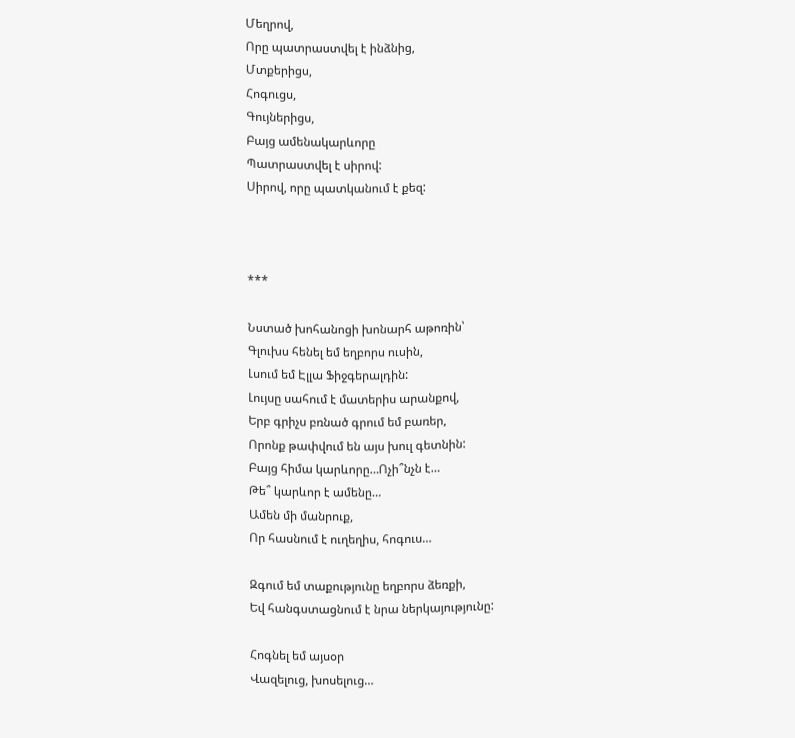Մեղրով,
Որը պատրաստվել է ինձնից,
Մտքերիցս,
Հոգուցս,
Գույներիցս,
Բայց ամենակարևորը
Պատրաստվել է սիրով:
Սիրով, որը պատկանում է քեզ:



***

Նստած խոհանոցի խոնարհ աթոռին՝
Գլուխս հենել եմ եղբորս ուսին,
Լսում եմ Էլլա Ֆիջգերալդին:
Լույսը սահում է մատերիս արանքով,
Երբ գրիչս բռնած գրում եմ բառեր,
Որոնք թափվում են այս խուլ գետնին:
Բայց հիմա կարևորը…Ոչի՞նչն է…
Թե՞ կարևոր է ամենը…
Ամեն մի մանրուք,
Որ հասնում է ուղեղիս, հոգուս…

Զգում եմ տաքությունը եղբորս ձեռքի,
Եվ հանգստացնում է նրա ներկայությունը:

Հոգնել եմ այսօր
Վազելուց, խոսելուց…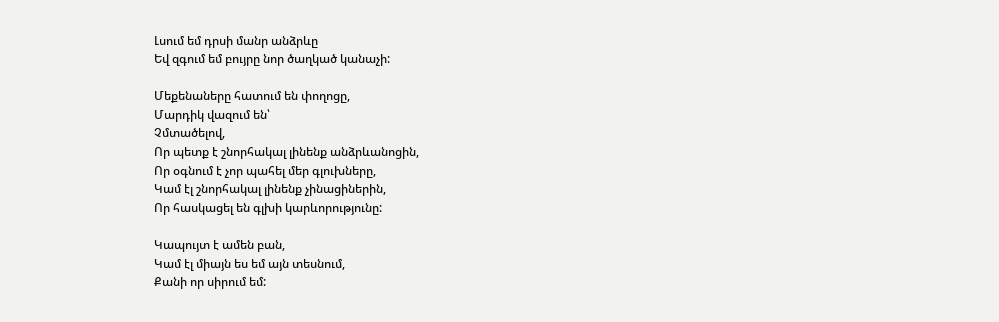Լսում եմ դրսի մանր անձրևը
Եվ զգում եմ բույրը նոր ծաղկած կանաչի:

Մեքենաները հատում են փողոցը,
Մարդիկ վազում են՝
Չմտածելով,
Որ պետք է շնորհակալ լինենք անձրևանոցին,
Որ օգնում է չոր պահել մեր գլուխները,
Կամ էլ շնորհակալ լինենք չինացիներին,
Որ հասկացել են գլխի կարևորությունը:

Կապույտ է ամեն բան,
Կամ էլ միայն ես եմ այն տեսնում,
Քանի որ սիրում եմ: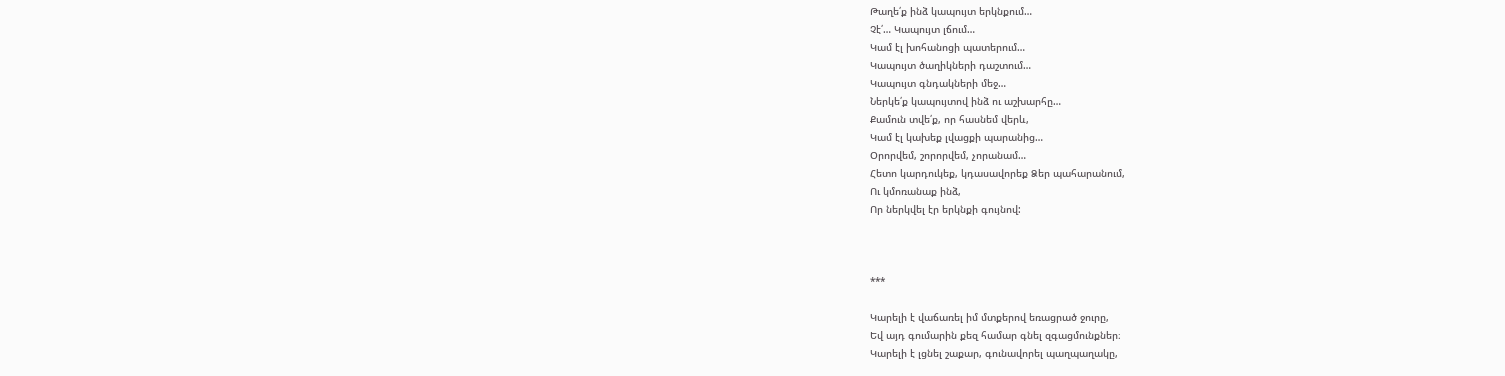Թաղե՛ք ինձ կապույտ երկնքում…
Չէ՛… Կապույտ լճում…
Կամ էլ խոհանոցի պատերում…
Կապույտ ծաղիկների դաշտում…
Կապույտ գնդակների մեջ…
Ներկե՛ք կապույտով ինձ ու աշխարհը…
Քամուն տվե՛ք, որ հասնեմ վերև,
Կամ էլ կախեք լվացքի պարանից…
Օրորվեմ, շորորվեմ, չորանամ…
Հետո կարդուկեք, կդասավորեք Ձեր պահարանում,
Ու կմոռանաք ինձ,
Որ ներկվել էր երկնքի գույնով:



***

Կարելի է վաճառել իմ մտքերով եռացրած ջուրը,
Եվ այդ գումարին քեզ համար գնել զգացմունքներ։
Կարելի է լցնել շաքար, գունավորել պաղպաղակը,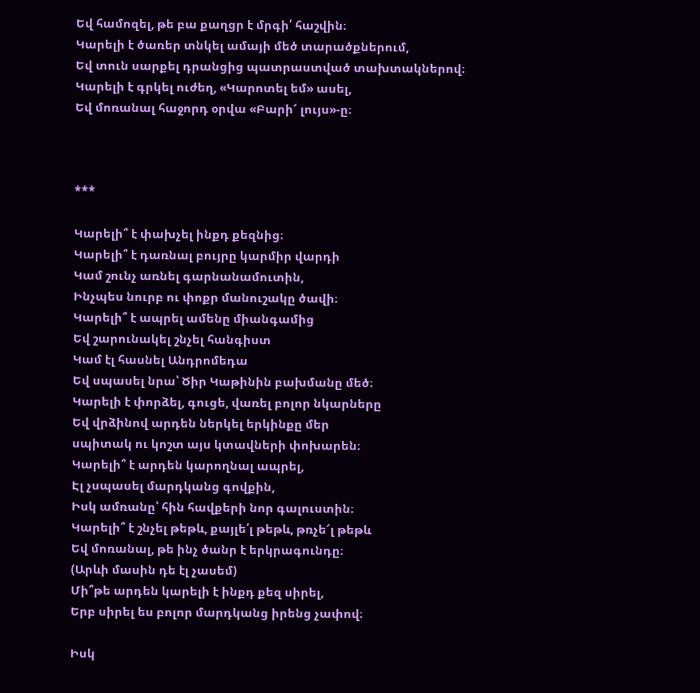Եվ համոզել, թե բա քաղցր է մրգի՛ հաշվին։
Կարելի է ծառեր տնկել ամայի մեծ տարածքներում,
Եվ տուն սարքել դրանցից պատրաստված տախտակներով։
Կարելի է գրկել ուժեղ, «Կարոտել եմ» ասել,
Եվ մոռանալ հաջորդ օրվա «Բարի՜ լույս»-ը։



***

Կարելի՞ է փախչել ինքդ քեզնից։
Կարելի՞ է դառնալ բույրը կարմիր վարդի
Կամ շունչ առնել գարնանամուտին,
Ինչպես նուրբ ու փոքր մանուշակը ծավի։
Կարելի՞ է ապրել ամենը միանգամից
Եվ շարունակել շնչել հանգիստ
Կամ էլ հասնել Անդրոմեդա
Եվ սպասել նրա՝ Ծիր Կաթինին բախմանը մեծ։
Կարելի է փորձել, գուցե, վառել բոլոր նկարները
Եվ վրձինով արդեն ներկել երկինքը մեր
սպիտակ ու կոշտ այս կտավների փոխարեն։
Կարելի՞ է արդեն կարողնալ ապրել,
Էլ չսպասել մարդկանց գովքին,
Իսկ ամռանը՝ հին հավքերի նոր գալուստին։
Կարելի՞ է շնչել թեթև, քայլե՛լ թեթև, թռչե՜լ թեթև
Եվ մոռանալ, թե ինչ ծանր է երկրագունդը։
(Արևի մասին դե էլ չասեմ)
Մի՞թե արդեն կարելի է ինքդ քեզ սիրել,
Երբ սիրել ես բոլոր մարդկանց իրենց չափով։

Իսկ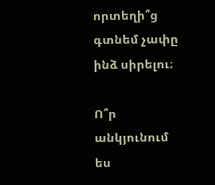որտեղի՞ց գտնեմ չափը ինձ սիրելու։

Ո՞ր անկյունում ես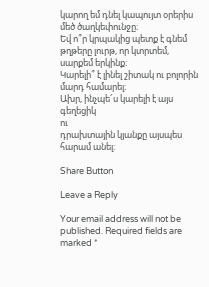կարող եմ դնել կապույտ օրերիս մեծ ծաղկեփունջը։
Եվ ո՞ր կրպակից պետք է գնեմ թղթերը լուրթ, որ կտրտեմ, սարքեմ երկինք։
Կարելի՞ է լինել շիտակ ու բոլորին մարդ համարել։
Ախր, ինչպե՜ս կարելի է այս գեղեցիկ
ու
դրախտային կյանքը այսպես
հարամ անել։

Share Button

Leave a Reply

Your email address will not be published. Required fields are marked *